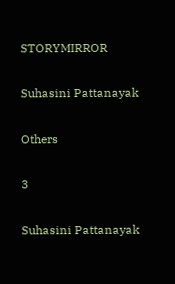STORYMIRROR

Suhasini Pattanayak

Others

3

Suhasini Pattanayak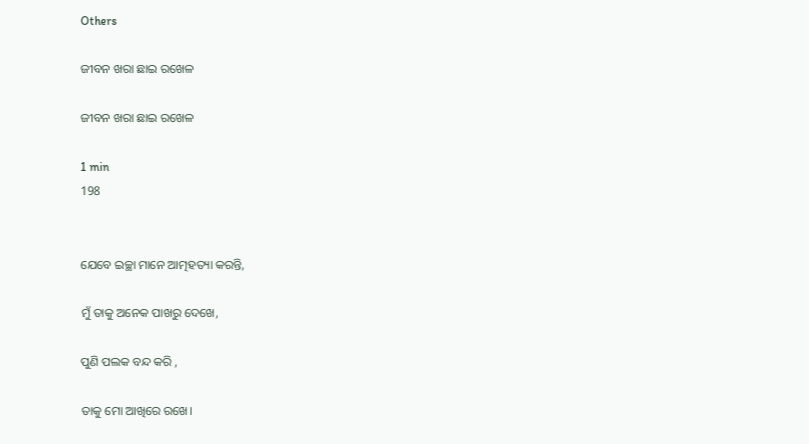Others

ଜୀବନ ଖରା ଛାଇ ରଖେଳ

ଜୀବନ ଖରା ଛାଇ ରଖେଳ

1 min
198


ଯେବେ ଇଚ୍ଛା ମାନେ ଆତ୍ମହତ୍ୟା କରନ୍ତି,

ମୁଁ ତାକୁ ଅନେକ ପାଖରୁ ଦେଖେ,

ପୁଣି ପଲକ ବନ୍ଦ କରି ,

ତାକୁ ମୋ ଆଖିରେ ରଖେ।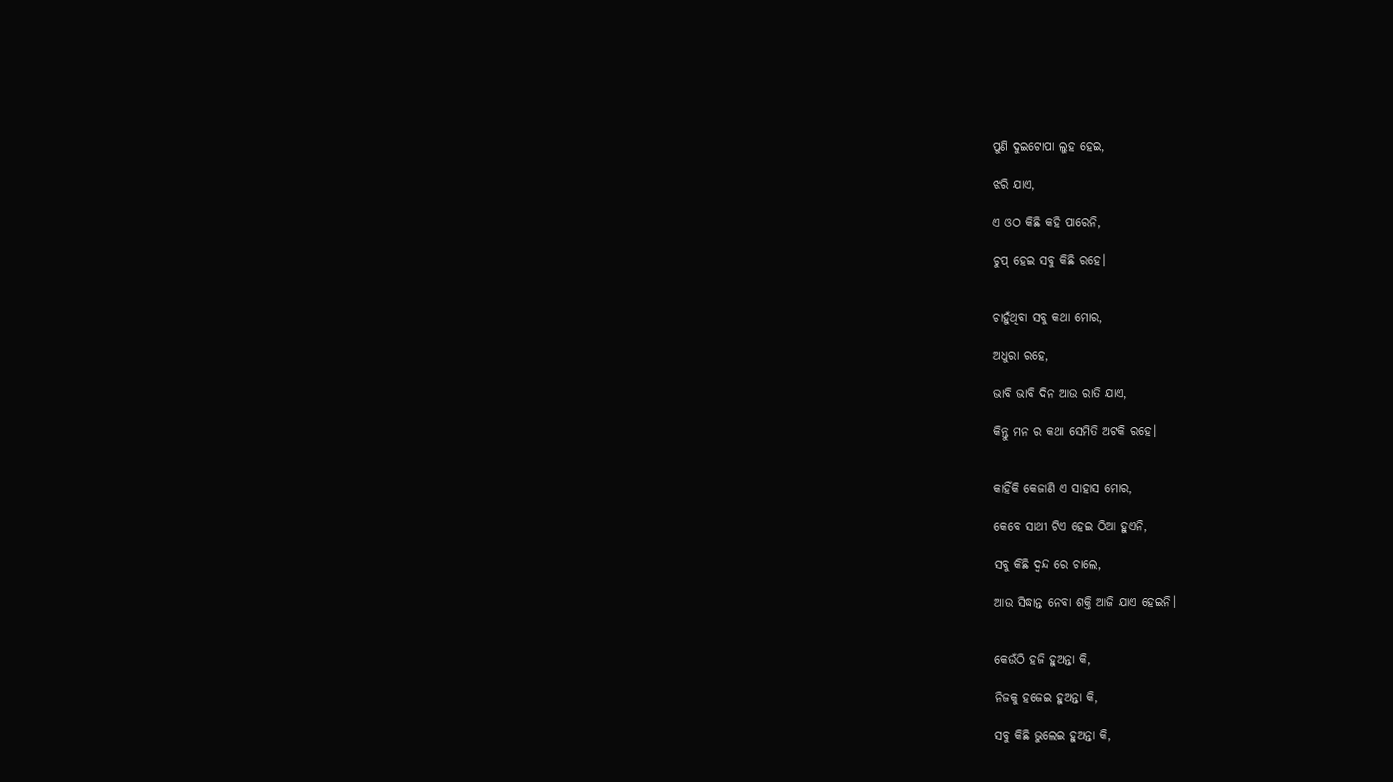ପୁଣି ଦୁଇଟୋପା ଲୁହ ହେଇ,

ଝରି ଯାଏ,

ଏ ଓଠ କିଛି କହି ପାରେନି,

ଚୁପ୍ ହେଇ ସବୁ କିଛି ରହେ।


ଚାହୁଁଥିବା ସବୁ କଥା ମୋର,

ଅଧୁରା ରହେ,

ଭାବି ଭାବି ଦିନ ଆଉ ରାତି ଯାଏ,

କିନ୍ତୁ ମନ ର କଥା ସେମିତି ଅଟକି ରହେ।


କାହିଁକି କେଜାଣି ଏ ସାହାସ ମୋର,

କେବେ ସାଥୀ ଟିଏ ହେଇ ଠିଆ ହୁଏନି,

ସବୁ କିଛି ଦ୍ଵନ୍ଦ ରେ ଚାଲେ,

ଆଉ ସିଦ୍ଧାନ୍ତ ନେବା ଶକ୍ତି ଆଜି ଯାଏ ହେଇନି।


କେଉଁଠି ହଜି ହୁଅନ୍ତା କି,

ନିଜକୁ ହଜେଇ ହୁଅନ୍ତା କି,

ସବୁ କିଛି ଭୁଲେଇ ହୁଅନ୍ତା କି,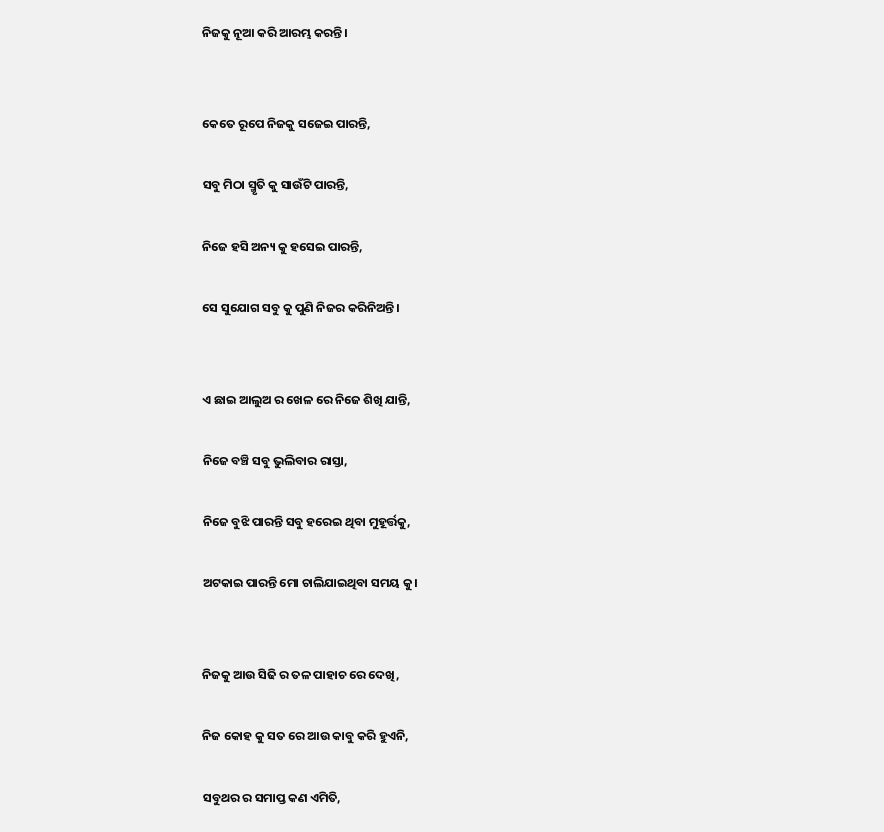ନିଜକୁ ନୂଆ କରି ଆରମ୍ଭ କରନ୍ତି।


କେତେ ରୂପେ ନିଜକୁ ସଜେଇ ପାରନ୍ତି,

ସବୁ ମିଠା ସ୍ମୃତି କୁ ସାଉଁଟି ପାରନ୍ତି,

ନିଜେ ହସି ଅନ୍ୟ କୁ ହସେଇ ପାରନ୍ତି,

ସେ ସୁଯୋଗ ସବୁ କୁ ପୁଣି ନିଜର କରିନିଅନ୍ତି।


ଏ ଛାଇ ଆଲୁଅ ର ଖେଳ ରେ ନିଜେ ଶିଖି ଯାନ୍ତି,

ନିଜେ ବଞ୍ଚି ସବୁ ଭୁଲିବାର ରାସ୍ତା,

ନିଜେ ବୁଝି ପାରନ୍ତି ସବୁ ହରେଇ ଥିବା ମୁହୂର୍ତ୍ତକୁ,

ଅଟକାଇ ପାରନ୍ତି ମୋ ଚାଲିଯାଇଥିବା ସମୟ କୁ।


ନିଜକୁ ଆଉ ସିଢି ର ତଳ ପାହାଚ ରେ ଦେଖି,

ନିଜ କୋହ କୁ ସତ ରେ ଆଉ କାବୁ କରି ହୁଏନି,

ସବୁଥର ର ସମାପ୍ତ କଣ ଏମିତି,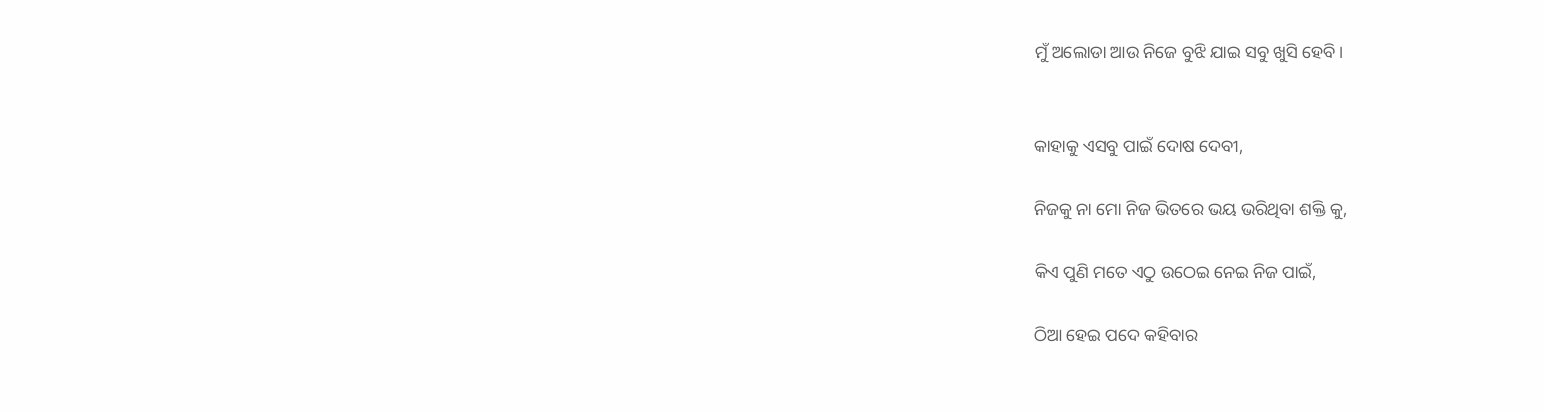ମୁଁ ଅଲୋଡା ଆଉ ନିଜେ ବୁଝି ଯାଇ ସବୁ ଖୁସି ହେବି।


କାହାକୁ ଏସବୁ ପାଇଁ ଦୋଷ ଦେବୀ,

ନିଜକୁ ନା ମୋ ନିଜ ଭିତରେ ଭୟ ଭରିଥିବା ଶକ୍ତି କୁ,

କିଏ ପୁଣି ମତେ ଏଠୁ ଉଠେଇ ନେଇ ନିଜ ପାଇଁ,

ଠିଆ ହେଇ ପଦେ କହିବାର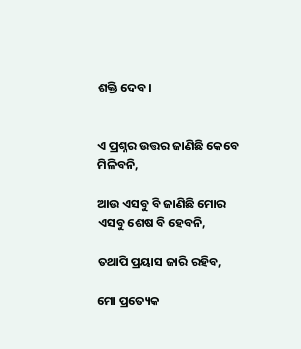ଶକ୍ତି ଦେବ।


ଏ ପ୍ରଶ୍ନର ଉତ୍ତର ଜାଣିଛି କେବେ ମିଳିବନି,

ଆଉ ଏସବୁ ବି ଜାଣିଛି ମୋର ଏସବୁ ଶେଷ ବି ହେବନି,

ତଥାପି ପ୍ରୟାସ ଜାରି ରହିବ,

ମୋ ପ୍ରତ୍ୟେକ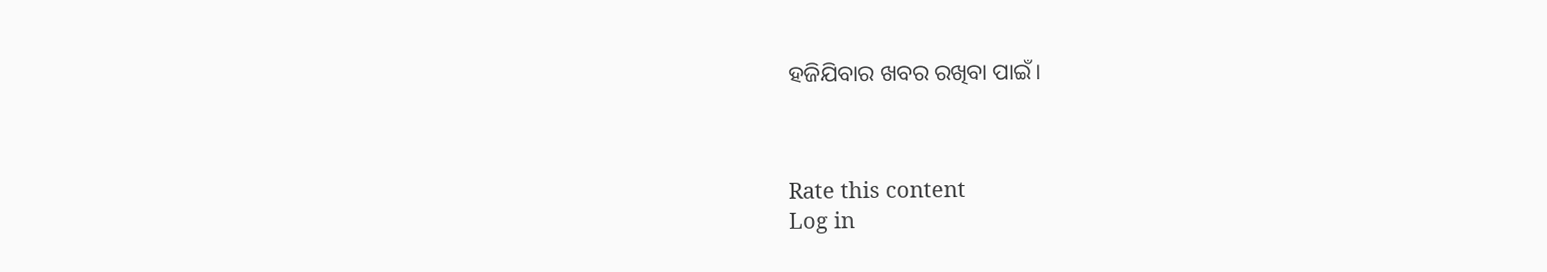ହଜିଯିବାର ଖବର ରଖିବା ପାଇଁ।



Rate this content
Log in